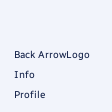Back ArrowLogo
Info
Profile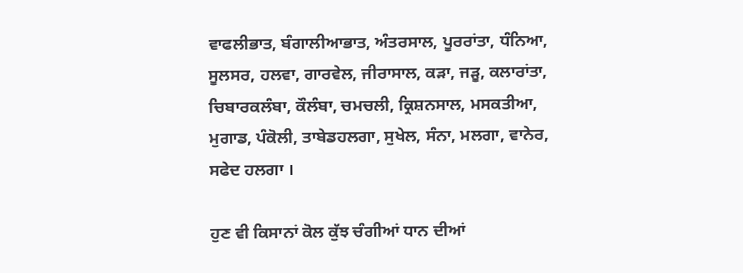ਵਾਫਲੀਭਾਤ, ਬੰਗਾਲੀਆਭਾਤ, ਅੰਤਰਸਾਲ, ਪੂਰਰਾਂਤਾ, ਧੰਨਿਆ, ਸੂਲਸਰ, ਹਲਵਾ, ਗਾਰਵੇਲ, ਜੀਰਾਸਾਲ, ਕੜਾ, ਜੜੂ, ਕਲਾਰਾਂਤਾ, ਚਿਬਾਰਕਲੰਬਾ, ਕੌਲੰਬਾ, ਚਮਚਲੀ, ਕ੍ਰਿਸ਼ਨਸਾਲ, ਮਸਕਤੀਆ, ਮੁਗਾਡ, ਪੰਕੋਲੀ, ਤਾਬੇਡਹਲਗਾ, ਸੁਖੇਲ, ਸੰਨਾ, ਮਲਗਾ, ਵਾਨੇਰ, ਸਫੇਦ ਹਲਗਾ ।

ਹੁਣ ਵੀ ਕਿਸਾਨਾਂ ਕੋਲ ਕੁੱਝ ਚੰਗੀਆਂ ਧਾਨ ਦੀਆਂ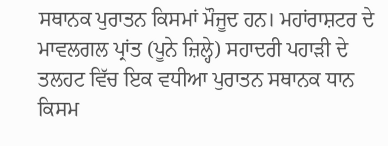ਸਥਾਨਕ ਪੁਰਾਤਨ ਕਿਸਮਾਂ ਮੌਜੂਦ ਹਨ। ਮਹਾਂਰਾਸ਼ਟਰ ਦੇ ਮਾਵਲਗਲ ਪ੍ਰਾਂਤ (ਪੂਨੇ ਜ਼ਿਲ੍ਹੇ) ਸਹਾਦਰੀ ਪਹਾੜੀ ਦੇ ਤਲਹਟ ਵਿੱਚ ਇਕ ਵਧੀਆ ਪੁਰਾਤਨ ਸਥਾਨਕ ਧਾਨ ਕਿਸਮ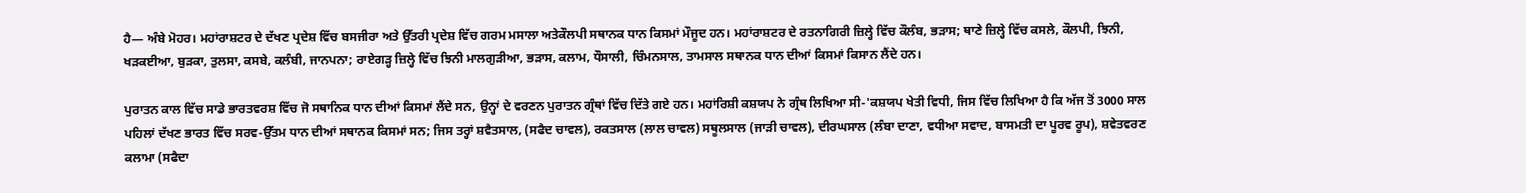ਹੈ— ਅੰਬੇ ਮੋਹਰ। ਮਹਾਂਰਾਸ਼ਟਰ ਦੇ ਦੱਖਣ ਪ੍ਰਦੇਸ਼ ਵਿੱਚ ਬਸਜੀਰਾ ਅਤੇ ਉੱਤਰੀ ਪ੍ਰਦੇਸ਼ ਵਿੱਚ ਗਰਮ ਮਸਾਲਾ ਅਤੇਕੌਲਪੀ ਸਥਾਨਕ ਧਾਨ ਕਿਸਮਾਂ ਮੌਜੂਦ ਹਨ। ਮਹਾਂਰਾਸ਼ਟਰ ਦੇ ਰਤਨਾਗਿਰੀ ਜ਼ਿਲ੍ਹੇ ਵਿੱਚ ਕੌਲੰਬ, ਭੜਾਸ; ਥਾਣੇ ਜ਼ਿਲ੍ਹੇ ਵਿੱਚ ਕਸਲੇ, ਕੌਲਪੀ, ਝਿਨੀ, ਖੜਕਈਆ, ਬੁੜਕਾ, ਤੁਲਸਾ, ਕਸਬੇ, ਕਲੰਬੀ, ਜਾਨਪਨਾ; ਰਾਏਗੜ੍ਹ ਜ਼ਿਲ੍ਹੇ ਵਿੱਚ ਝਿਨੀ ਮਾਲਗੁੜੀਆ, ਭੜਾਸ, ਕਲਾਮ, ਧੌਸਾਲੀ, ਚਿੰਮਨਸਾਲ, ਤਾਮਸਾਲ ਸਥਾਨਕ ਧਾਨ ਦੀਆਂ ਕਿਸਮਾਂ ਕਿਸਾਨ ਲੈਂਦੇ ਹਨ।

ਪੁਰਾਤਨ ਕਾਲ ਵਿੱਚ ਸਾਡੇ ਭਾਰਤਵਰਸ਼ ਵਿੱਚ ਜੋ ਸਥਾਨਿਕ ਧਾਨ ਦੀਆਂ ਕਿਸਮਾਂ ਲੈਂਦੇ ਸਨ, ਉਨ੍ਹਾਂ ਦੇ ਵਰਣਨ ਪੁਰਾਤਨ ਗ੍ਰੰਥਾਂ ਵਿੱਚ ਦਿੱਤੇ ਗਏ ਹਨ। ਮਹਾਂਰਿਸ਼ੀ ਕਸ਼ਯਪ ਨੇ ਗ੍ਰੰਥ ਲਿਖਿਆ ਸੀ-'ਕਸ਼ਯਪ ਖੇਤੀ ਵਿਧੀ, ਜਿਸ ਵਿੱਚ ਲਿਖਿਆ ਹੈ ਕਿ ਅੱਜ ਤੋਂ 3000 ਸਾਲ ਪਹਿਲਾਂ ਦੱਖਣ ਭਾਰਤ ਵਿੱਚ ਸਰਵ-ਉੱਤਮ ਧਾਨ ਦੀਆਂ ਸਥਾਨਕ ਕਿਸਮਾਂ ਸਨ; ਜਿਸ ਤਰ੍ਹਾਂ ਸ਼ਵੈਤਸਾਲ, (ਸਫੈਦ ਚਾਵਲ), ਰਕਤਸਾਲ (ਲਾਲ ਚਾਵਲ) ਸਥੂਲਸਾਲ (ਜਾੜੀ ਚਾਵਲ), ਦੀਰਘਸਾਲ (ਲੰਬਾ ਦਾਣਾ, ਵਧੀਆ ਸਵਾਦ, ਬਾਸਮਤੀ ਦਾ ਪੂਰਵ ਰੂਪ), ਸ਼ਵੇਤਵਰਣ ਕਲਾਮਾ (ਸਫੈਦਾ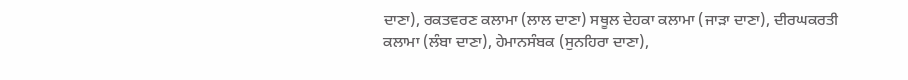ਦਾਣਾ), ਰਕਤਵਰਣ ਕਲਾਮਾ (ਲਾਲ ਦਾਣਾ) ਸਥੂਲ ਦੇਹਕਾ ਕਲਾਮਾ (ਜਾੜਾ ਦਾਣਾ), ਦੀਰਘਕਰਤੀ ਕਲਾਮਾ (ਲੰਬਾ ਦਾਣਾ), ਹੇਮਾਨਸੰਬਕ (ਸੁਨਹਿਰਾ ਦਾਣਾ),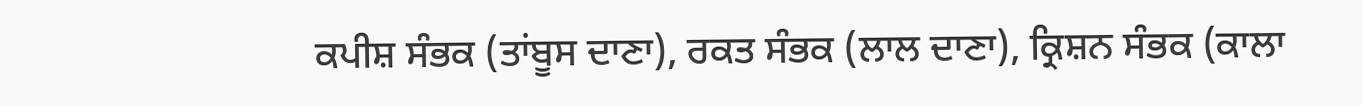ਕਪੀਸ਼ ਸੰਭਕ (ਤਾਂਬੂਸ ਦਾਣਾ), ਰਕਤ ਸੰਭਕ (ਲਾਲ ਦਾਣਾ), ਕ੍ਰਿਸ਼ਨ ਸੰਭਕ (ਕਾਲਾ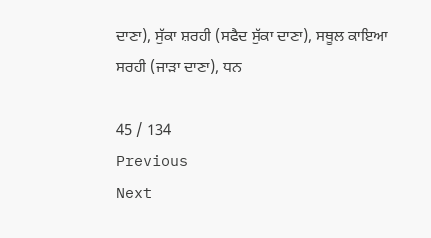ਦਾਣਾ), ਸੁੱਕਾ ਸ਼ਰਹੀ (ਸਫੈਦ ਸੁੱਕਾ ਦਾਣਾ), ਸਥੂਲ ਕਾਇਆ ਸਰਹੀ (ਜਾੜਾ ਦਾਣਾ), ਧਨ

45 / 134
Previous
Next